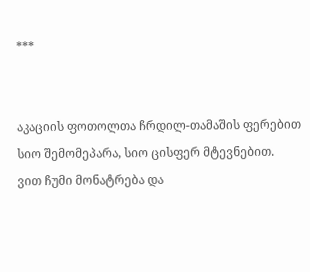***


აკაციის ფოთოლთა ჩრდილ-თამაშის ფერებით
სიო შემომეპარა, სიო ცისფერ მტევნებით.
ვით ჩუმი მონატრება და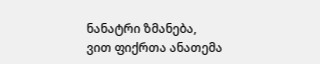ნანატრი ზმანება,
ვით ფიქრთა ანათემა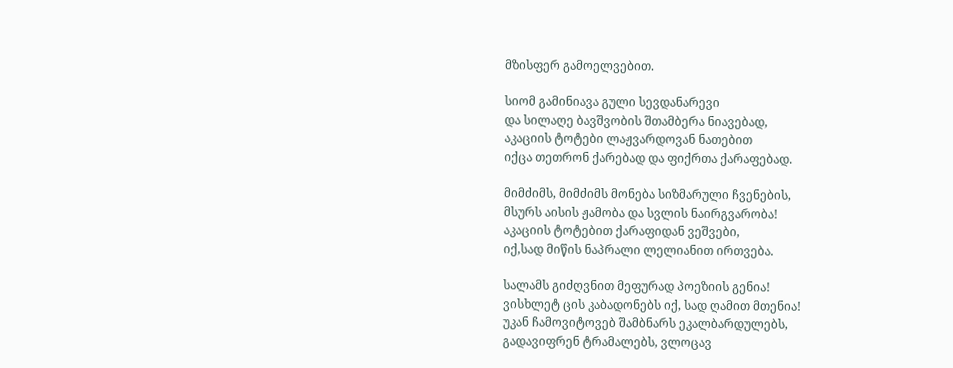მზისფერ გამოელვებით.

სიომ გამინიავა გული სევდანარევი
და სილაღე ბავშვობის შთამბერა ნიავებად,
აკაციის ტოტები ლაჟვარდოვან ნათებით
იქცა თეთრონ ქარებად და ფიქრთა ქარაფებად.

მიმძიმს, მიმძიმს მონება სიზმარული ჩვენების,
მსურს აისის ჟამობა და სვლის ნაირგვარობა!
აკაციის ტოტებით ქარაფიდან ვეშვები,
იქ,სად მიწის ნაპრალი ლელიანით ირთვება.

სალამს გიძღვნით მეფურად პოეზიის გენია!
ვისხლეტ ცის კაბადონებს იქ, სად ღამით მთენია!
უკან ჩამოვიტოვებ შამბნარს ეკალბარდულებს,
გადავიფრენ ტრამალებს, ვლოცავ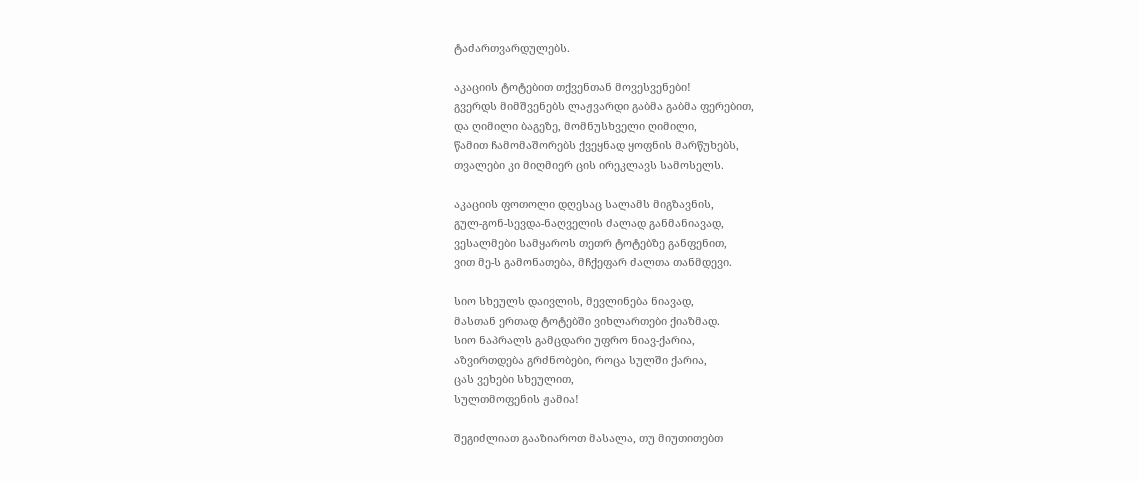ტაძართვარდულებს.

აკაციის ტოტებით თქვენთან მოვესვენები!
გვერდს მიმშვენებს ლაჟვარდი გაბმა გაბმა ფერებით,
და ღიმილი ბაგეზე, მომნუსხველი ღიმილი,
წამით ჩამომაშორებს ქვეყნად ყოფნის მარწუხებს,
თვალები კი მიღმიერ ცის ირეკლავს სამოსელს.

აკაციის ფოთოლი დღესაც სალამს მიგზავნის,
გულ-გონ-სევდა-ნაღველის ძალად განმანიავად,
ვესალმები სამყაროს თეთრ ტოტებზე განფენით,
ვით მე-ს გამონათება, მჩქეფარ ძალთა თანმდევი.

სიო სხეულს დაივლის, მევლინება ნიავად,
მასთან ერთად ტოტებში ვიხლართები ქიაზმად.
სიო ნაპრალს გამცდარი უფრო ნიავ-ქარია,
აზვირთდება გრძნობები, როცა სულში ქარია,
ცას ვეხები სხეულით,
სულთმოფენის ჟამია!

შეგიძლიათ გააზიაროთ მასალა, თუ მიუთითებთ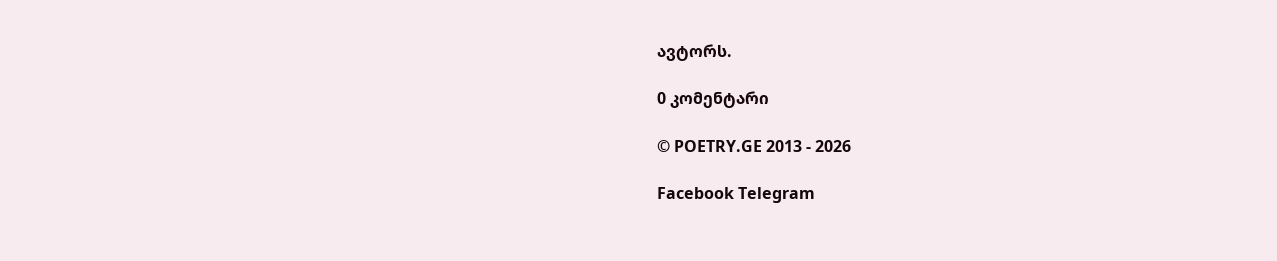ავტორს.

0 კომენტარი

© POETRY.GE 2013 - 2026

Facebook Telegram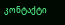კონტაქტი